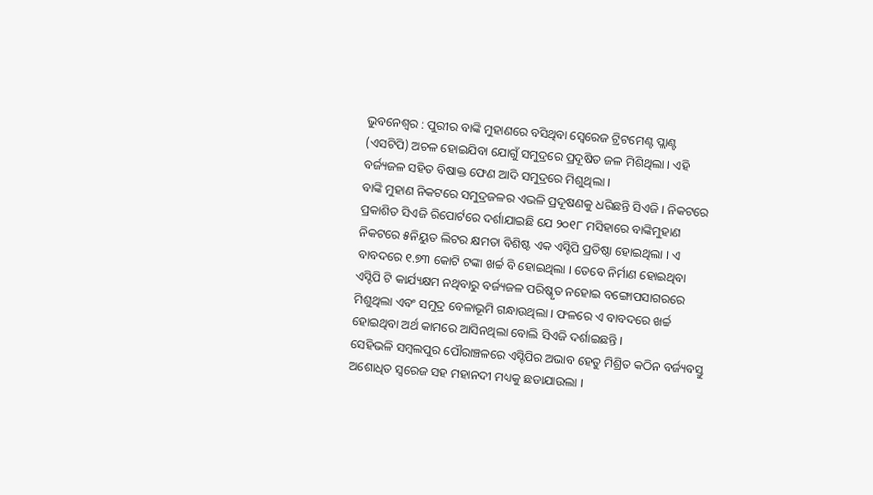ଭୁବନେଶ୍ୱର : ପୁରୀର ବାଙ୍କି ମୁହାଣରେ ବସିଥିବା ସ୍ୱେରେଜ ଟ୍ରିଟମେଣ୍ଟ ପ୍ଲାଣ୍ଟ (ଏସଟିପି) ଅଚଳ ହୋଇଯିବା ଯୋଗୁଁ ସମୁଦ୍ରରେ ପ୍ରଦୂଷିତ ଜଳ ମିଶିଥିଲା । ଏହି ବର୍ଜ୍ୟଜଳ ସହିତ ବିଷାକ୍ତ ଫେଣ ଆଦି ସମୁଦ୍ରରେ ମିଶୁଥିଲା ।
ବାଙ୍କି ମୁହାଣ ନିକଟରେ ସମୁଦ୍ରଜଳର ଏଭଳି ପ୍ରଦୂଷଣକୁ ଧରିଛନ୍ତି ସିଏଜି । ନିକଟରେ ପ୍ରକାଶିତ ସିଏଜି ରିପୋର୍ଟରେ ଦର୍ଶାଯାଇଛି ଯେ ୨୦୧୮ ମସିହାରେ ବାଙ୍କିମୁହାଣ ନିକଟରେ ୫ନିୟୁତ ଲିଟର କ୍ଷମତା ବିଶିଷ୍ଟ ଏକ ଏସ୍ଟିପି ପ୍ରତିଷ୍ଠା ହୋଇଥିଲା । ଏ ବାବଦରେ ୧.୭୩ କୋଟି ଟଙ୍କା ଖର୍ଚ୍ଚ ବି ହୋଇଥିଲା । ତେବେ ନିର୍ମାଣ ହୋଇଥିବା ଏସ୍ଟିପି ଟି କାର୍ଯ୍ୟକ୍ଷମ ନଥିବାରୁ ବର୍ଜ୍ୟଜଳ ପରିଷ୍କୃତ ନହୋଇ ବଙ୍ଗୋପସାଗରରେ ମିଶୁଥିଲା ଏବଂ ସମୁଦ୍ର ବେଳାଭୂମି ଗନ୍ଧାଉଥିଲା । ଫଳରେ ଏ ବାବଦରେ ଖର୍ଚ୍ଚ ହୋଇଥିବା ଅର୍ଥ କାମରେ ଆସିନଥିଲା ବୋଲି ସିଏଜି ଦର୍ଶାଇଛନ୍ତି ।
ସେହିଭଳି ସମ୍ବଲପୁର ପୌରାଞ୍ଚଳରେ ଏସ୍ଟିପିର ଅଭାବ ହେତୁ ମିଶ୍ରିତ କଠିନ ବର୍ଜ୍ୟବସ୍ତୁ ଅଶୋଧିତ ସ୍ୱରେଜ ସହ ମହାନଦୀ ମଧ୍ୟକୁ ଛଡାଯାଉଲା ।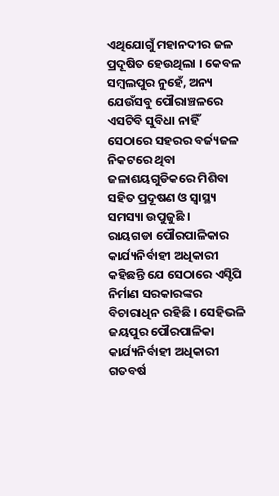ଏଥିଯୋଗୁଁ ମହାନଦୀର ଜଳ ପ୍ରଦୂଷିତ ହେଉଥିଲା । କେବଳ ସମ୍ବଲପୁର ନୁହେଁ, ଅନ୍ୟ ଯେଉଁସବୁ ପୌରାଞ୍ଚଳରେ ଏସଟିବି ସୁବିଧା ନାହିଁ ସେଠାରେ ସହରର ବର୍ଜ୍ୟଜଳ ନିକଟରେ ଥିବା ଜଳାଶୟଗୁଡିକରେ ମିଶିବା ସହିତ ପ୍ରଦୂଷଣ ଓ ସ୍ୱାସ୍ଥ୍ୟ ସମସ୍ୟା ଉପୁଜୁଛି ।
ରାୟଗଡା ପୌରପାଳିକାର କାର୍ଯ୍ୟନିର୍ବାହୀ ଅଧିକାରୀ କହିଛନ୍ତି ଯେ ସେଠାରେ ଏସ୍ଟିପି ନିର୍ମାଣ ସରକାରଙ୍କର ବିଚାରାଧିନ ରହିଛି । ସେହିଭଳି ଜୟପୁର ପୌରପାଳିକା କାର୍ଯ୍ୟନିର୍ବାହୀ ଅଧିକାରୀ ଗତବର୍ଷ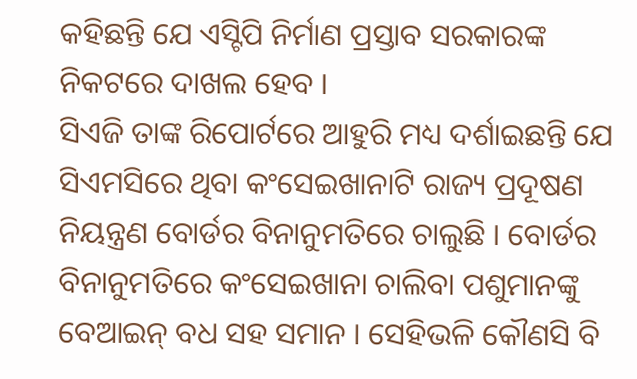କହିଛନ୍ତି ଯେ ଏସ୍ଟିପି ନିର୍ମାଣ ପ୍ରସ୍ତାବ ସରକାରଙ୍କ ନିକଟରେ ଦାଖଲ ହେବ ।
ସିଏଜି ତାଙ୍କ ରିପୋର୍ଟରେ ଆହୁରି ମଧ୍ୟ ଦର୍ଶାଇଛନ୍ତି ଯେ ସିଏମସିରେ ଥିବା କଂସେଇଖାନାଟି ରାଜ୍ୟ ପ୍ରଦୂଷଣ ନିୟନ୍ତ୍ରଣ ବୋର୍ଡର ବିନାନୁମତିରେ ଚାଲୁଛି । ବୋର୍ଡର ବିନାନୁମତିରେ କଂସେଇଖାନା ଚାଲିବା ପଶୁମାନଙ୍କୁ ବେଆଇନ୍ ବଧ ସହ ସମାନ । ସେହିଭଳି କୌଣସି ବି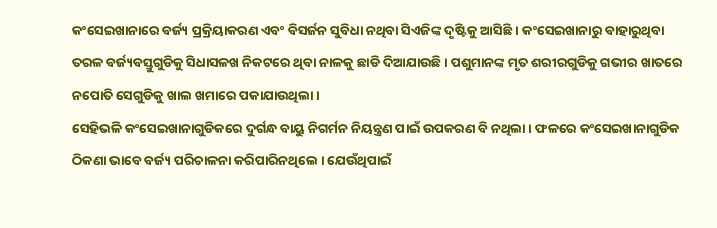କଂସେଇଖାନାରେ ବର୍ଜ୍ୟ ପ୍ରକ୍ରିୟାକରଣ ଏବଂ ବିସର୍ଜନ ସୁବିଧା ନଥିବା ସିଏଜିଙ୍କ ଦୃଷ୍ଟିକୁ ଆସିଛି । କଂସେଇଖାନାରୁ ବାହାରୁଥିବା ତରଳ ବର୍ଜ୍ୟବସ୍ତୁଗୁଡିକୁ ସିଧାସଳଖ ନିକଟରେ ଥିବା ନାଳକୁ ଛାଡି ଦିଆଯାଉଛି । ପଶୁମାନଙ୍କ ମୃତ ଶରୀରଗୁଡିକୁ ଗଭୀର ଖାତରେ ନପୋତି ସେଗୁଡିକୁ ଖାଲ ଖମାରେ ପକାଯାଉଥିଲା ।
ସେହିଭଳି କଂସେଇଖାନାଗୁଡିକରେ ଦୁର୍ଗନ୍ଧ ବାୟୁ ନିଗର୍ମନ ନିୟନ୍ତ୍ରଣ ପାଇଁ ଉପକରଣ ବି ନଥିଲା । ଫଳରେ କଂସେଇଖାନାଗୁଡିକ ଠିକଣା ଭାବେ ବର୍ଜ୍ୟ ପରିଚାଳନା କରିପାରିନଥିଲେ । ଯେଉଁଥିପାଇଁ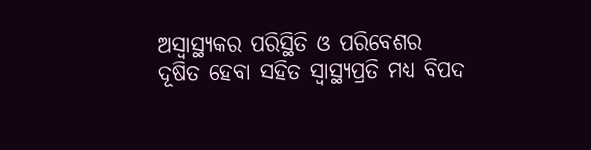ଅସ୍ୱାସ୍ଥ୍ୟକର ପରିସ୍ଥିତି ଓ ପରିବେଶର ଦୂଷିତ ହେବା ସହିତ ସ୍ୱାସ୍ଥ୍ୟପ୍ରତି ମଧ୍ୟ ବିପଦ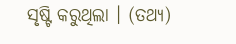ସୃଷ୍ଟି କରୁଥିଲା । (ତଥ୍ୟ)